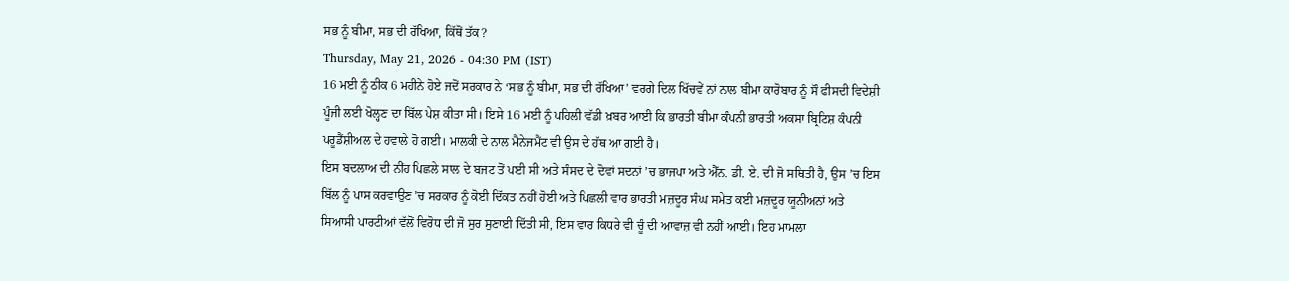ਸਭ ਨੂੰ ਬੀਮਾ, ਸਭ ਦੀ ਰੱਖਿਆ, ਕਿੱਥੋਂ ਤੱਕ?
Thursday, May 21, 2026 - 04:30 PM (IST)
16 ਮਈ ਨੂੰ ਠੀਕ 6 ਮਹੀਨੇ ਹੋਏ ਜਦੋਂ ਸਰਕਾਰ ਨੇ ‘ਸਭ ਨੂੰ ਬੀਮਾ, ਸਭ ਦੀ ਰੱਖਿਆ’ ਵਰਗੇ ਦਿਲ ਖਿੱਚਵੇਂ ਨਾਂ ਨਾਲ ਬੀਮਾ ਕਾਰੋਬਾਰ ਨੂੰ ਸੌ ਫੀਸਦੀ ਵਿਦੇਸ਼ੀ ਪੂੰਜੀ ਲਈ ਖੋਲ੍ਹਣ ਦਾ ਬਿੱਲ ਪੇਸ਼ ਕੀਤਾ ਸੀ। ਇਸੇ 16 ਮਈ ਨੂੰ ਪਹਿਲੀ ਵੱਡੀ ਖ਼ਬਰ ਆਈ ਕਿ ਭਾਰਤੀ ਬੀਮਾ ਕੰਪਨੀ ਭਾਰਤੀ ਅਕਸਾ ਬ੍ਰਿਟਿਸ਼ ਕੰਪਨੀ ਪਰੂਡੈਂਸ਼ੀਅਲ ਦੇ ਹਵਾਲੇ ਹੋ ਗਈ। ਮਾਲਕੀ ਦੇ ਨਾਲ ਮੈਨੇਜਮੈਂਟ ਵੀ ਉਸ ਦੇ ਹੱਥ ਆ ਗਈ ਹੈ।
ਇਸ ਬਦਲਾਅ ਦੀ ਨੀਂਹ ਪਿਛਲੇ ਸਾਲ ਦੇ ਬਜਟ ਤੋਂ ਪਈ ਸੀ ਅਤੇ ਸੰਸਦ ਦੇ ਦੋਵਾਂ ਸਦਨਾਂ ’ਚ ਭਾਜਪਾ ਅਤੇ ਐੱਨ. ਡੀ. ਏ. ਦੀ ਜੋ ਸਥਿਤੀ ਹੈ, ਉਸ ’ਚ ਇਸ ਬਿੱਲ ਨੂੰ ਪਾਸ ਕਰਵਾਉਣ ’ਚ ਸਰਕਾਰ ਨੂੰ ਕੋਈ ਦਿੱਕਤ ਨਹੀਂ ਹੋਈ ਅਤੇ ਪਿਛਲੀ ਵਾਰ ਭਾਰਤੀ ਮਜ਼ਦੂਰ ਸੰਘ ਸਮੇਤ ਕਈ ਮਜ਼ਦੂਰ ਯੂਨੀਅਨਾਂ ਅਤੇ ਸਿਆਸੀ ਪਾਰਟੀਆਂ ਵੱਲੋਂ ਵਿਰੋਧ ਦੀ ਜੋ ਸੁਰ ਸੁਣਾਈ ਦਿੱਤੀ ਸੀ, ਇਸ ਵਾਰ ਕਿਧਰੇ ਵੀ ਚੂੰ ਦੀ ਆਵਾਜ਼ ਵੀ ਨਹੀਂ ਆਈ। ਇਹ ਮਾਮਲਾ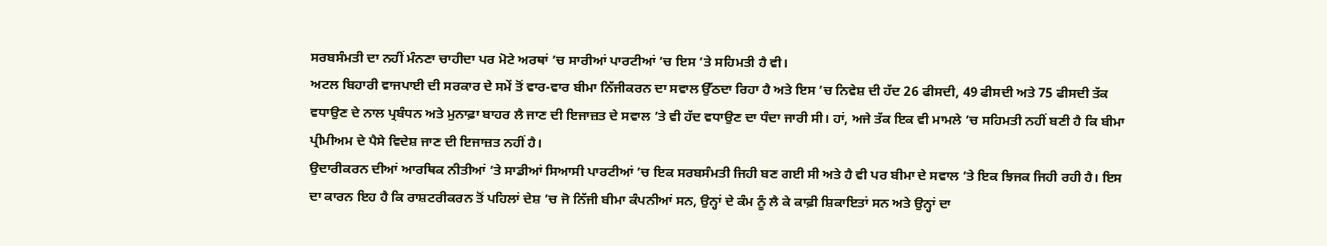ਸਰਬਸੰਮਤੀ ਦਾ ਨਹੀਂ ਮੰਨਣਾ ਚਾਹੀਦਾ ਪਰ ਮੋਟੇ ਅਰਥਾਂ ’ਚ ਸਾਰੀਆਂ ਪਾਰਟੀਆਂ ’ਚ ਇਸ ’ਤੇ ਸਹਿਮਤੀ ਹੈ ਵੀ।
ਅਟਲ ਬਿਹਾਰੀ ਵਾਜਪਾਈ ਦੀ ਸਰਕਾਰ ਦੇ ਸਮੇਂ ਤੋਂ ਵਾਰ-ਵਾਰ ਬੀਮਾ ਨਿੱਜੀਕਰਨ ਦਾ ਸਵਾਲ ਉੱਠਦਾ ਰਿਹਾ ਹੈ ਅਤੇ ਇਸ ’ਚ ਨਿਵੇਸ਼ ਦੀ ਹੱਦ 26 ਫੀਸਦੀ, 49 ਫੀਸਦੀ ਅਤੇ 75 ਫੀਸਦੀ ਤੱਕ ਵਧਾਉਣ ਦੇ ਨਾਲ ਪ੍ਰਬੰਧਨ ਅਤੇ ਮੁਨਾਫ਼ਾ ਬਾਹਰ ਲੈ ਜਾਣ ਦੀ ਇਜਾਜ਼ਤ ਦੇ ਸਵਾਲ ’ਤੇ ਵੀ ਹੱਦ ਵਧਾਉਣ ਦਾ ਧੰਦਾ ਜਾਰੀ ਸੀ। ਹਾਂ, ਅਜੇ ਤੱਕ ਇਕ ਵੀ ਮਾਮਲੇ ’ਚ ਸਹਿਮਤੀ ਨਹੀਂ ਬਣੀ ਹੈ ਕਿ ਬੀਮਾ ਪ੍ਰੀਮੀਅਮ ਦੇ ਪੈਸੇ ਵਿਦੇਸ਼ ਜਾਣ ਦੀ ਇਜਾਜ਼ਤ ਨਹੀਂ ਹੈ।
ਉਦਾਰੀਕਰਨ ਦੀਆਂ ਆਰਥਿਕ ਨੀਤੀਆਂ ’ਤੇ ਸਾਡੀਆਂ ਸਿਆਸੀ ਪਾਰਟੀਆਂ ’ਚ ਇਕ ਸਰਬਸੰਮਤੀ ਜਿਹੀ ਬਣ ਗਈ ਸੀ ਅਤੇ ਹੈ ਵੀ ਪਰ ਬੀਮਾ ਦੇ ਸਵਾਲ ’ਤੇ ਇਕ ਝਿਜਕ ਜਿਹੀ ਰਹੀ ਹੈ। ਇਸ ਦਾ ਕਾਰਨ ਇਹ ਹੈ ਕਿ ਰਾਸ਼ਟਰੀਕਰਨ ਤੋਂ ਪਹਿਲਾਂ ਦੇਸ਼ ’ਚ ਜੋ ਨਿੱਜੀ ਬੀਮਾ ਕੰਪਨੀਆਂ ਸਨ, ਉਨ੍ਹਾਂ ਦੇ ਕੰਮ ਨੂੰ ਲੈ ਕੇ ਕਾਫ਼ੀ ਸ਼ਿਕਾਇਤਾਂ ਸਨ ਅਤੇ ਉਨ੍ਹਾਂ ਦਾ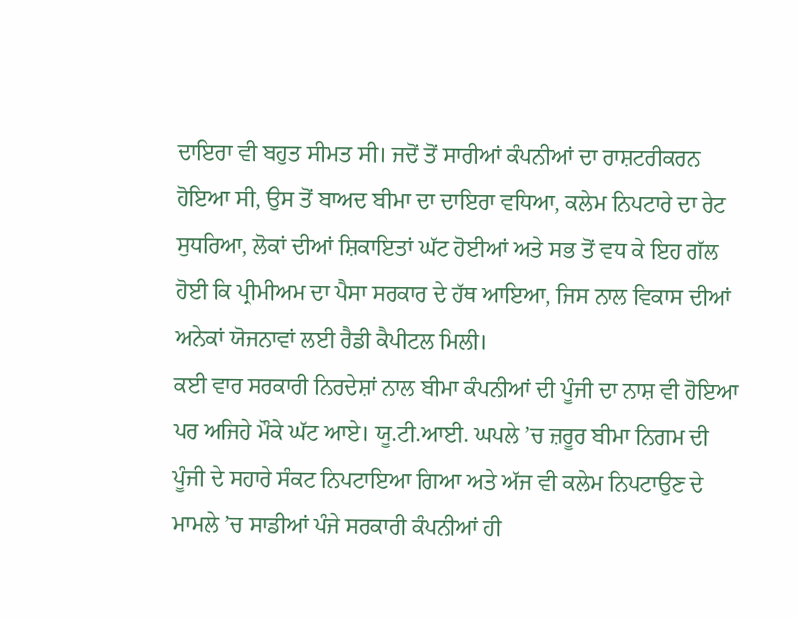ਦਾਇਰਾ ਵੀ ਬਹੁਤ ਸੀਮਤ ਸੀ। ਜਦੋਂ ਤੋਂ ਸਾਰੀਆਂ ਕੰਪਨੀਆਂ ਦਾ ਰਾਸ਼ਟਰੀਕਰਨ ਹੋਇਆ ਸੀ, ਉਸ ਤੋਂ ਬਾਅਦ ਬੀਮਾ ਦਾ ਦਾਇਰਾ ਵਧਿਆ, ਕਲੇਮ ਨਿਪਟਾਰੇ ਦਾ ਰੇਟ ਸੁਧਰਿਆ, ਲੋਕਾਂ ਦੀਆਂ ਸ਼ਿਕਾਇਤਾਂ ਘੱਟ ਹੋਈਆਂ ਅਤੇ ਸਭ ਤੋਂ ਵਧ ਕੇ ਇਹ ਗੱਲ ਹੋਈ ਕਿ ਪ੍ਰੀਮੀਅਮ ਦਾ ਪੈਸਾ ਸਰਕਾਰ ਦੇ ਹੱਥ ਆਇਆ, ਜਿਸ ਨਾਲ ਵਿਕਾਸ ਦੀਆਂ ਅਨੇਕਾਂ ਯੋਜਨਾਵਾਂ ਲਈ ਰੈਡੀ ਕੈਪੀਟਲ ਮਿਲੀ।
ਕਈ ਵਾਰ ਸਰਕਾਰੀ ਨਿਰਦੇਸ਼ਾਂ ਨਾਲ ਬੀਮਾ ਕੰਪਨੀਆਂ ਦੀ ਪੂੰਜੀ ਦਾ ਨਾਸ਼ ਵੀ ਹੋਇਆ ਪਰ ਅਜਿਹੇ ਮੌਕੇ ਘੱਟ ਆਏ। ਯੂ.ਟੀ.ਆਈ. ਘਪਲੇ ’ਚ ਜ਼ਰੂਰ ਬੀਮਾ ਨਿਗਮ ਦੀ ਪੂੰਜੀ ਦੇ ਸਹਾਰੇ ਸੰਕਟ ਨਿਪਟਾਇਆ ਗਿਆ ਅਤੇ ਅੱਜ ਵੀ ਕਲੇਮ ਨਿਪਟਾਉਣ ਦੇ ਮਾਮਲੇ ’ਚ ਸਾਡੀਆਂ ਪੰਜੇ ਸਰਕਾਰੀ ਕੰਪਨੀਆਂ ਹੀ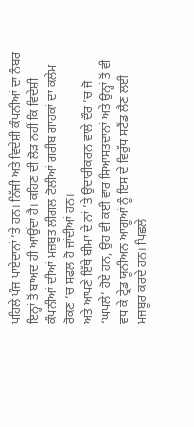ਪਹਿਲੇ ਪੰਜ ਪਾਏਦਾਨਾਂ ’ਤੇ ਹਨ। ਨਿੱਜੀ ਅਤੇ ਵਿਦੇਸ਼ੀ ਕੰਪਨੀਆਂ ਦਾ ਨੰਬਰ ਇਨ੍ਹਾਂ ਤੋਂ ਬਾਅਦ ਹੀ ਆਉਂਦਾ ਹੈ। ਕਹਿਣ ਦੀ ਲੋੜ ਨਹੀਂ ਕਿ ਵਿਦੇਸ਼ੀ ਕੰਪਨੀਆਂ ਦੀਆਂ ਮਜ਼ਬੂਤ ਲੀਗਲ ਟੋਲੀਆਂ ਗਰੀਬ ਗਾਹਕਾਂ ਦਾ ਕਲੇਮ ਰੋਕਣ ’ਚ ਸਫਲ ਹੋ ਜਾਂਦੀਆਂ ਹਨ।
ਅਤੇ ਆਪਣੇ ਇੱਥੇ ਬੀਮਾ ਦੇ ਨਾਂ ’ਤੇ ਉਦਾਰੀਕਰਨ ਵਾਲੇ ਦੌਰ ’ਚ ਜੋ ‘ਘਪਲੇ’ ਹੋਏ ਹਨ, ਉਹ ਵੀ ਕਈ ਵਾਰ ਸਿਆਸਤਦਾਨਾਂ ਅਤੇ ਉਨ੍ਹਾਂ ਤੋਂ ਵੀ ਵਧ ਕੇ ਟ੍ਰੇਡ ਯੂਨੀਅਨ ਆਗੂਆਂ ਨੂੰ ਇਸ ਦੇ ਵਿਰੁੱਧ ਸਟੈਂਡ ਲੈਣ ਲਈ ਮਜਬੂਰ ਕਰਦੇ ਹਨ। ਪਿਛਲੇ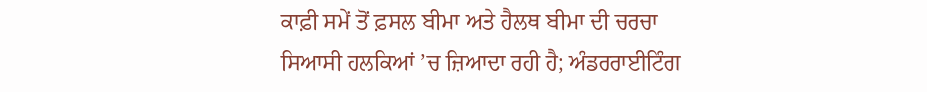ਕਾਫ਼ੀ ਸਮੇਂ ਤੋਂ ਫ਼ਸਲ ਬੀਮਾ ਅਤੇ ਹੈਲਥ ਬੀਮਾ ਦੀ ਚਰਚਾ ਸਿਆਸੀ ਹਲਕਿਆਂ ’ਚ ਜ਼ਿਆਦਾ ਰਹੀ ਹੈ; ਅੰਡਰਰਾਈਟਿੰਗ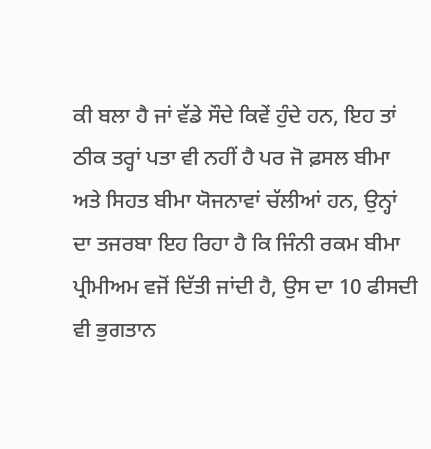ਕੀ ਬਲਾ ਹੈ ਜਾਂ ਵੱਡੇ ਸੌਦੇ ਕਿਵੇਂ ਹੁੰਦੇ ਹਨ, ਇਹ ਤਾਂ ਠੀਕ ਤਰ੍ਹਾਂ ਪਤਾ ਵੀ ਨਹੀਂ ਹੈ ਪਰ ਜੋ ਫ਼ਸਲ ਬੀਮਾ ਅਤੇ ਸਿਹਤ ਬੀਮਾ ਯੋਜਨਾਵਾਂ ਚੱਲੀਆਂ ਹਨ, ਉਨ੍ਹਾਂ ਦਾ ਤਜਰਬਾ ਇਹ ਰਿਹਾ ਹੈ ਕਿ ਜਿੰਨੀ ਰਕਮ ਬੀਮਾ ਪ੍ਰੀਮੀਅਮ ਵਜੋਂ ਦਿੱਤੀ ਜਾਂਦੀ ਹੈ, ਉਸ ਦਾ 10 ਫੀਸਦੀ ਵੀ ਭੁਗਤਾਨ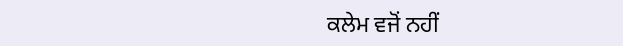ਕਲੇਮ ਵਜੋਂ ਨਹੀਂ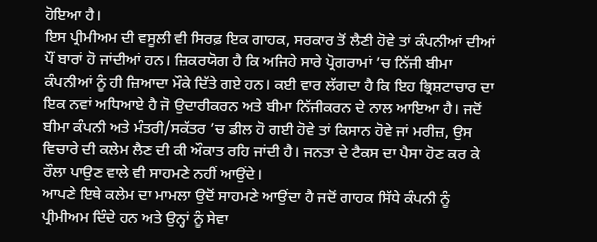ਹੋਇਆ ਹੈ।
ਇਸ ਪ੍ਰੀਮੀਅਮ ਦੀ ਵਸੂਲੀ ਵੀ ਸਿਰਫ਼ ਇਕ ਗਾਹਕ, ਸਰਕਾਰ ਤੋਂ ਲੈਣੀ ਹੋਵੇ ਤਾਂ ਕੰਪਨੀਆਂ ਦੀਆਂ ਪੌਂ ਬਾਰਾਂ ਹੋ ਜਾਂਦੀਆਂ ਹਨ। ਜ਼ਿਕਰਯੋਗ ਹੈ ਕਿ ਅਜਿਹੇ ਸਾਰੇ ਪ੍ਰੋਗਰਾਮਾਂ ’ਚ ਨਿੱਜੀ ਬੀਮਾ ਕੰਪਨੀਆਂ ਨੂੰ ਹੀ ਜ਼ਿਆਦਾ ਮੌਕੇ ਦਿੱਤੇ ਗਏ ਹਨ। ਕਈ ਵਾਰ ਲੱਗਦਾ ਹੈ ਕਿ ਇਹ ਭ੍ਰਿਸ਼ਟਾਚਾਰ ਦਾ ਇਕ ਨਵਾਂ ਅਧਿਆਏ ਹੈ ਜੋ ਉਦਾਰੀਕਰਨ ਅਤੇ ਬੀਮਾ ਨਿੱਜੀਕਰਨ ਦੇ ਨਾਲ ਆਇਆ ਹੈ। ਜਦੋਂ ਬੀਮਾ ਕੰਪਨੀ ਅਤੇ ਮੰਤਰੀ/ਸਕੱਤਰ ’ਚ ਡੀਲ ਹੋ ਗਈ ਹੋਵੇ ਤਾਂ ਕਿਸਾਨ ਹੋਵੇ ਜਾਂ ਮਰੀਜ਼, ਉਸ ਵਿਚਾਰੇ ਦੀ ਕਲੇਮ ਲੈਣ ਦੀ ਕੀ ਔਕਾਤ ਰਹਿ ਜਾਂਦੀ ਹੈ। ਜਨਤਾ ਦੇ ਟੈਕਸ ਦਾ ਪੈਸਾ ਹੋਣ ਕਰ ਕੇ ਰੌਲਾ ਪਾਉਣ ਵਾਲੇ ਵੀ ਸਾਹਮਣੇ ਨਹੀਂ ਆਉਂਦੇ।
ਆਪਣੇ ਇਥੇ ਕਲੇਮ ਦਾ ਮਾਮਲਾ ਉਦੋਂ ਸਾਹਮਣੇ ਆਉਂਦਾ ਹੈ ਜਦੋਂ ਗਾਹਕ ਸਿੱਧੇ ਕੰਪਨੀ ਨੂੰ ਪ੍ਰੀਮੀਅਮ ਦਿੰਦੇ ਹਨ ਅਤੇ ਉਨ੍ਹਾਂ ਨੂੰ ਸੇਵਾ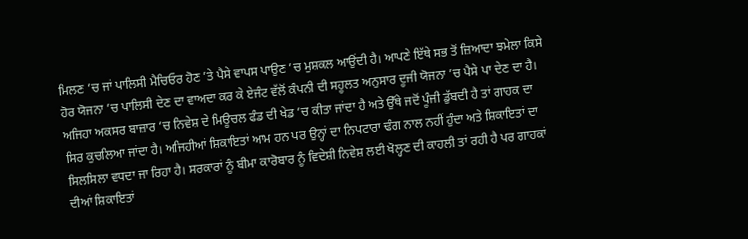ਮਿਲਣ ’ਚ ਜਾਂ ਪਾਲਿਸੀ ਮੈਚਿਓਰ ਹੋਣ ’ਤੇ ਪੈਸੇ ਵਾਪਸ ਪਾਉਣ ’ਚ ਮੁਸ਼ਕਲ ਆਉਂਦੀ ਹੈ। ਆਪਣੇ ਇੱਥੇ ਸਭ ਤੋਂ ਜ਼ਿਆਦਾ ਝਮੇਲਾ ਕਿਸੇ ਹੋਰ ਯੋਜਨਾ ’ਚ ਪਾਲਿਸੀ ਦੇਣ ਦਾ ਵਾਅਦਾ ਕਰ ਕੇ ਏਜੰਟ ਵੱਲੋਂ ਕੰਪਨੀ ਦੀ ਸਹੂਲਤ ਅਨੁਸਾਰ ਦੂਜੀ ਯੋਜਨਾ ’ਚ ਪੈਸੇ ਪਾ ਦੇਣ ਦਾ ਹੈ।
ਅਜਿਹਾ ਅਕਸਰ ਬਾਜ਼ਾਰ ’ਚ ਨਿਵੇਸ਼ ਦੇ ਮਿਊਚਲ ਫੰਡ ਦੀ ਖੇਡ ’ਚ ਕੀਤਾ ਜਾਂਦਾ ਹੈ ਅਤੇ ਉੱਥੇ ਜਦੋਂ ਪੂੰਜੀ ਡੁੱਬਦੀ ਹੈ ਤਾਂ ਗਾਹਕ ਦਾ ਸਿਰ ਕੁਚਲਿਆ ਜਾਂਦਾ ਹੈ। ਅਜਿਹੀਆਂ ਸ਼ਿਕਾਇਤਾਂ ਆਮ ਹਨ ਪਰ ਉਨ੍ਹਾਂ ਦਾ ਨਿਪਟਾਰਾ ਢੰਗ ਨਾਲ ਨਹੀਂ ਹੁੰਦਾ ਅਤੇ ਸ਼ਿਕਾਇਤਾਂ ਦਾ ਸਿਲਸਿਲਾ ਵਧਦਾ ਜਾ ਰਿਹਾ ਹੈ। ਸਰਕਾਰਾਂ ਨੂੰ ਬੀਮਾ ਕਾਰੋਬਾਰ ਨੂੰ ਵਿਦੇਸ਼ੀ ਨਿਵੇਸ਼ ਲਈ ਖੋਲ੍ਹਣ ਦੀ ਕਾਹਲੀ ਤਾਂ ਰਹੀ ਹੈ ਪਰ ਗਾਹਕਾਂ ਦੀਆਂ ਸ਼ਿਕਾਇਤਾਂ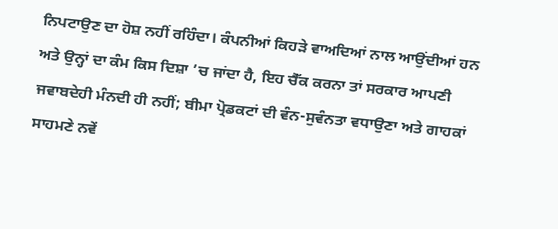ਨਿਪਟਾਉਣ ਦਾ ਹੋਸ਼ ਨਹੀਂ ਰਹਿੰਦਾ। ਕੰਪਨੀਆਂ ਕਿਹੜੇ ਵਾਅਦਿਆਂ ਨਾਲ ਆਉਂਦੀਆਂ ਹਨ ਅਤੇ ਉਨ੍ਹਾਂ ਦਾ ਕੰਮ ਕਿਸ ਦਿਸ਼ਾ ’ਚ ਜਾਂਦਾ ਹੈ, ਇਹ ਚੈੱਕ ਕਰਨਾ ਤਾਂ ਸਰਕਾਰ ਆਪਣੀ ਜਵਾਬਦੇਹੀ ਮੰਨਦੀ ਹੀ ਨਹੀਂ; ਬੀਮਾ ਪ੍ਰੋਡਕਟਾਂ ਦੀ ਵੰਨ-ਸੁਵੰਨਤਾ ਵਧਾਉਣਾ ਅਤੇ ਗਾਹਕਾਂ ਸਾਹਮਣੇ ਨਵੇਂ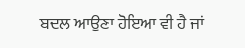ਬਦਲ ਆਉਣਾ ਹੋਇਆ ਵੀ ਹੈ ਜਾਂ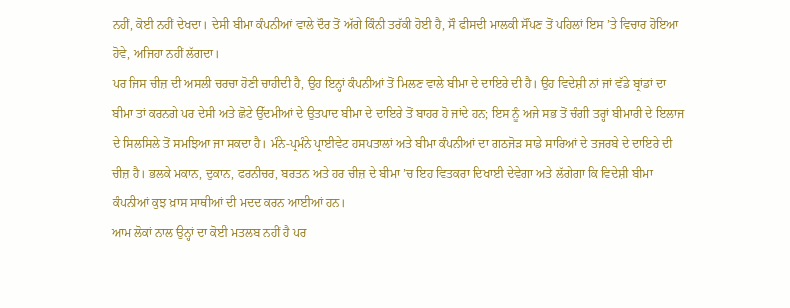ਨਹੀਂ, ਕੋਈ ਨਹੀਂ ਦੇਖਦਾ। ਦੇਸੀ ਬੀਮਾ ਕੰਪਨੀਆਂ ਵਾਲੇ ਦੌਰ ਤੋਂ ਅੱਗੇ ਕਿੰਨੀ ਤਰੱਕੀ ਹੋਈ ਹੈ, ਸੌ ਫੀਸਦੀ ਮਾਲਕੀ ਸੌਂਪਣ ਤੋਂ ਪਹਿਲਾਂ ਇਸ ’ਤੇ ਵਿਚਾਰ ਹੋਇਆ ਹੋਵੇ, ਅਜਿਹਾ ਨਹੀਂ ਲੱਗਦਾ।
ਪਰ ਜਿਸ ਚੀਜ਼ ਦੀ ਅਸਲੀ ਚਰਚਾ ਹੋਣੀ ਚਾਹੀਦੀ ਹੈ, ਉਹ ਇਨ੍ਹਾਂ ਕੰਪਨੀਆਂ ਤੋਂ ਮਿਲਣ ਵਾਲੇ ਬੀਮਾ ਦੇ ਦਾਇਰੇ ਦੀ ਹੈ। ਉਹ ਵਿਦੇਸ਼ੀ ਨਾਂ ਜਾਂ ਵੱਡੇ ਬ੍ਰਾਂਡਾਂ ਦਾ ਬੀਮਾ ਤਾਂ ਕਰਨਗੇ ਪਰ ਦੇਸੀ ਅਤੇ ਛੋਟੇ ਉੱਦਮੀਆਂ ਦੇ ਉਤਪਾਦ ਬੀਮਾ ਦੇ ਦਾਇਰੇ ਤੋਂ ਬਾਹਰ ਹੋ ਜਾਂਦੇ ਹਨ; ਇਸ ਨੂੰ ਅਜੇ ਸਭ ਤੋਂ ਚੰਗੀ ਤਰ੍ਹਾਂ ਬੀਮਾਰੀ ਦੇ ਇਲਾਜ ਦੇ ਸਿਲਸਿਲੇ ਤੋਂ ਸਮਝਿਆ ਜਾ ਸਕਦਾ ਹੈ। ਮੰਨੇ-ਪ੍ਰਮੰਨੇ ਪ੍ਰਾਈਵੇਟ ਹਸਪਤਾਲਾਂ ਅਤੇ ਬੀਮਾ ਕੰਪਨੀਆਂ ਦਾ ਗਠਜੋੜ ਸਾਡੇ ਸਾਰਿਆਂ ਦੇ ਤਜਰਬੇ ਦੇ ਦਾਇਰੇ ਦੀ ਚੀਜ਼ ਹੈ। ਭਲਕੇ ਮਕਾਨ, ਦੁਕਾਨ, ਫਰਨੀਚਰ, ਬਰਤਨ ਅਤੇ ਹਰ ਚੀਜ਼ ਦੇ ਬੀਮਾ ’ਚ ਇਹ ਵਿਤਕਰਾ ਦਿਖਾਈ ਦੇਵੇਗਾ ਅਤੇ ਲੱਗੇਗਾ ਕਿ ਵਿਦੇਸ਼ੀ ਬੀਮਾ ਕੰਪਨੀਆਂ ਕੁਝ ਖ਼ਾਸ ਸਾਥੀਆਂ ਦੀ ਮਦਦ ਕਰਨ ਆਈਆਂ ਹਨ।
ਆਮ ਲੋਕਾਂ ਨਾਲ ਉਨ੍ਹਾਂ ਦਾ ਕੋਈ ਮਤਲਬ ਨਹੀਂ ਹੈ ਪਰ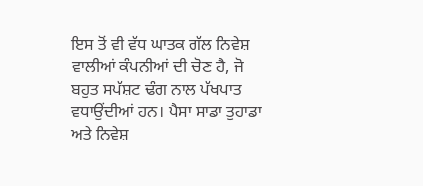ਇਸ ਤੋਂ ਵੀ ਵੱਧ ਘਾਤਕ ਗੱਲ ਨਿਵੇਸ਼ ਵਾਲੀਆਂ ਕੰਪਨੀਆਂ ਦੀ ਚੋਣ ਹੈ, ਜੋ ਬਹੁਤ ਸਪੱਸ਼ਟ ਢੰਗ ਨਾਲ ਪੱਖਪਾਤ ਵਧਾਉਂਦੀਆਂ ਹਨ। ਪੈਸਾ ਸਾਡਾ ਤੁਹਾਡਾ ਅਤੇ ਨਿਵੇਸ਼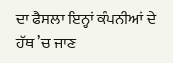ਦਾ ਫੈਸਲਾ ਇਨ੍ਹਾਂ ਕੰਪਨੀਆਂ ਦੇ ਹੱਥ ’ਚ ਜਾਣ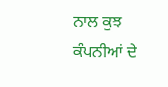ਨਾਲ ਕੁਝ ਕੰਪਨੀਆਂ ਦੇ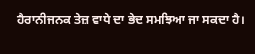ਹੈਰਾਨੀਜਨਕ ਤੇਜ਼ ਵਾਧੇ ਦਾ ਭੇਦ ਸਮਝਿਆ ਜਾ ਸਕਦਾ ਹੈ।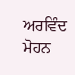ਅਰਵਿੰਦ ਮੋਹਨ